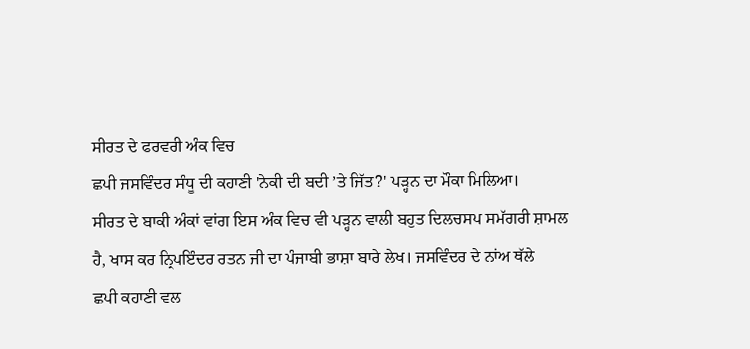ਸੀਰਤ ਦੇ ਫਰਵਰੀ ਅੰਕ ਵਿਚ
ਛਪੀ ਜਸਵਿੰਦਰ ਸੰਧੂ ਦੀ ਕਹਾਣੀ 'ਨੇਕੀ ਦੀ ਬਦੀ ’ਤੇ ਜਿੱਤ?' ਪੜ੍ਹਨ ਦਾ ਮੌਕਾ ਮਿਲਿਆ।
ਸੀਰਤ ਦੇ ਬਾਕੀ ਅੰਕਾਂ ਵਾਂਗ ਇਸ ਅੰਕ ਵਿਚ ਵੀ ਪੜ੍ਹਨ ਵਾਲੀ ਬਹੁਤ ਦਿਲਚਸਪ ਸਮੱਗਰੀ ਸ਼ਾਮਲ
ਹੈ, ਖਾਸ ਕਰ ਨ੍ਰਿਪਇੰਦਰ ਰਤਨ ਜੀ ਦਾ ਪੰਜਾਬੀ ਭਾਸ਼ਾ ਬਾਰੇ ਲੇਖ। ਜਸਵਿੰਦਰ ਦੇ ਨਾਂਅ ਥੱਲੇ
ਛਪੀ ਕਹਾਣੀ ਵਲ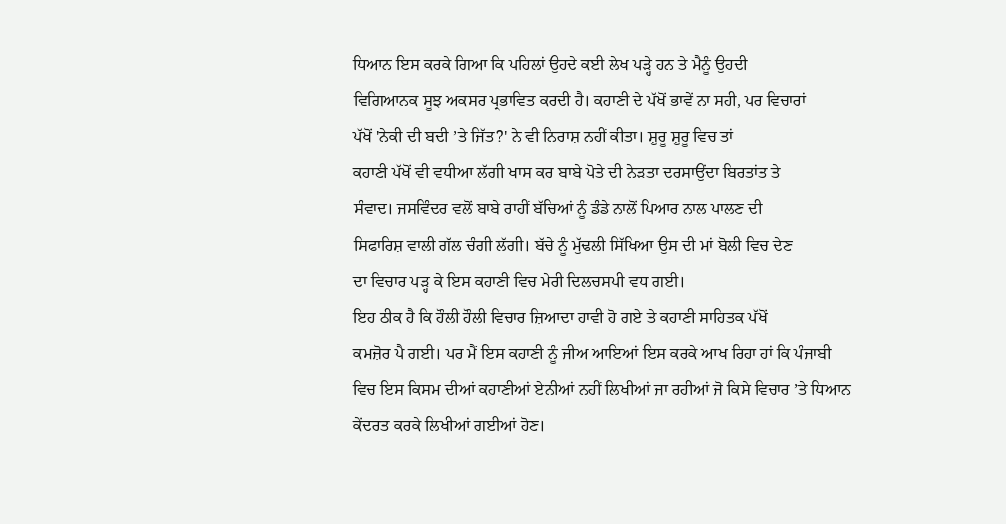ਧਿਆਨ ਇਸ ਕਰਕੇ ਗਿਆ ਕਿ ਪਹਿਲਾਂ ਉਹਦੇ ਕਈ ਲੇਖ ਪੜ੍ਹੇ ਹਨ ਤੇ ਮੈਨੂੰ ਉਹਦੀ
ਵਿਗਿਆਨਕ ਸੂਝ ਅਕਸਰ ਪ੍ਰਭਾਵਿਤ ਕਰਦੀ ਹੈ। ਕਹਾਣੀ ਦੇ ਪੱਖੋਂ ਭਾਵੇਂ ਨਾ ਸਹੀ, ਪਰ ਵਿਚਾਰਾਂ
ਪੱਖੋਂ 'ਨੇਕੀ ਦੀ ਬਦੀ ’ਤੇ ਜਿੱਤ?' ਨੇ ਵੀ ਨਿਰਾਸ਼ ਨਹੀਂ ਕੀਤਾ। ਸ਼ੁਰੂ ਸ਼ੁਰੂ ਵਿਚ ਤਾਂ
ਕਹਾਣੀ ਪੱਖੋਂ ਵੀ ਵਧੀਆ ਲੱਗੀ ਖਾਸ ਕਰ ਬਾਬੇ ਪੋਤੇ ਦੀ ਨੇੜਤਾ ਦਰਸਾਉਂਦਾ ਬਿਰਤਾਂਤ ਤੇ
ਸੰਵਾਦ। ਜਸਵਿੰਦਰ ਵਲੋਂ ਬਾਬੇ ਰਾਹੀਂ ਬੱਚਿਆਂ ਨੂੰ ਡੰਡੇ ਨਾਲੋਂ ਪਿਆਰ ਨਾਲ ਪਾਲਣ ਦੀ
ਸਿਫਾਰਿਸ਼ ਵਾਲੀ ਗੱਲ ਚੰਗੀ ਲੱਗੀ। ਬੱਚੇ ਨੂੰ ਮੁੱਢਲੀ ਸਿੱਖਿਆ ਉਸ ਦੀ ਮਾਂ ਬੋਲੀ ਵਿਚ ਦੇਣ
ਦਾ ਵਿਚਾਰ ਪੜ੍ਹ ਕੇ ਇਸ ਕਹਾਣੀ ਵਿਚ ਮੇਰੀ ਦਿਲਚਸਪੀ ਵਧ ਗਈ।
ਇਹ ਠੀਕ ਹੈ ਕਿ ਹੌਲੀ ਹੌਲੀ ਵਿਚਾਰ ਜ਼ਿਆਦਾ ਹਾਵੀ ਹੋ ਗਏ ਤੇ ਕਹਾਣੀ ਸਾਹਿਤਕ ਪੱਖੋਂ
ਕਮਜ਼ੋਰ ਪੈ ਗਈ। ਪਰ ਮੈਂ ਇਸ ਕਹਾਣੀ ਨੂੰ ਜੀਅ ਆਇਆਂ ਇਸ ਕਰਕੇ ਆਖ ਰਿਹਾ ਹਾਂ ਕਿ ਪੰਜਾਬੀ
ਵਿਚ ਇਸ ਕਿਸਮ ਦੀਆਂ ਕਹਾਣੀਆਂ ਏਨੀਆਂ ਨਹੀਂ ਲਿਖੀਆਂ ਜਾ ਰਹੀਆਂ ਜੋ ਕਿਸੇ ਵਿਚਾਰ ’ਤੇ ਧਿਆਨ
ਕੇਂਦਰਤ ਕਰਕੇ ਲਿਖੀਆਂ ਗਈਆਂ ਹੋਣ।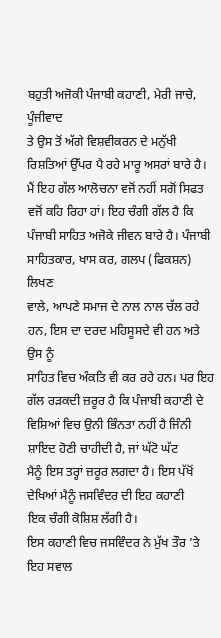ਬਹੁਤੀ ਅਜੋਕੀ ਪੰਜਾਬੀ ਕਹਾਣੀ, ਮੇਰੀ ਜਾਚੇ, ਪੂੰਜੀਵਾਦ
ਤੇ ਉਸ ਤੋਂ ਅੱਗੇ ਵਿਸ਼ਵੀਕਰਨ ਦੇ ਮਨੁੱਖੀ ਰਿਸ਼ਤਿਆਂ ਉੱਪਰ ਪੈ ਰਹੇ ਮਾਰੂ ਅਸਰਾਂ ਬਾਰੇ ਹੈ।
ਮੈਂ ਇਹ ਗੱਲ ਆਲੋਚਨਾ ਵਜੋਂ ਨਹੀਂ ਸਗੋਂ ਸਿਫਤ ਵਜੋਂ ਕਹਿ ਰਿਹਾ ਹਾਂ। ਇਹ ਚੰਗੀ ਗੱਲ ਹੈ ਕਿ
ਪੰਜਾਬੀ ਸਾਹਿਤ ਅਜੋਕੇ ਜੀਵਨ ਬਾਰੇ ਹੈ। ਪੰਜਾਬੀ ਸਾਹਿਤਕਾਰ, ਖਾਸ ਕਰ, ਗਲਪ (ਫਿਕਸ਼ਨ) ਲਿਖਣ
ਵਾਲੇ, ਆਪਣੇ ਸਮਾਜ ਦੇ ਨਾਲ ਨਾਲ ਚੱਲ ਰਹੇ ਹਨ, ਇਸ ਦਾ ਦਰਦ ਮਹਿਸੂਸਦੇ ਵੀ ਹਨ ਅਤੇ ਉਸ ਨੂੰ
ਸਾਹਿਤ ਵਿਚ ਅੰਕਤਿ ਵੀ ਕਰ ਰਹੇ ਹਨ। ਪਰ ਇਹ ਗੱਲ ਰੜਕਦੀ ਜ਼ਰੂਰ ਹੈ ਕਿ ਪੰਜਾਬੀ ਕਹਾਣੀ ਦੇ
ਵਿਸ਼ਿਆਂ ਵਿਚ ਉਨੀ ਭਿੰਨਤਾ ਨਹੀਂ ਹੈ ਜਿੰਨੀ ਸ਼ਾਇਦ ਹੋਣੀ ਚਾਹੀਦੀ ਹੈ, ਜਾਂ ਘੱਟੋ ਘੱਟ
ਮੈਨੂੰ ਇਸ ਤਰ੍ਹਾਂ ਜ਼ਰੂਰ ਲਗਦਾ ਹੈ। ਇਸ ਪੱਖੋਂ ਦੇਖਿਆਂ ਮੈਨੂੰ ਜਸਵਿੰਦਰ ਦੀ ਇਹ ਕਹਾਣੀ
ਇਕ ਚੰਗੀ ਕੋਸ਼ਿਸ਼ ਲੱਗੀ ਹੈ।
ਇਸ ਕਹਾਣੀ ਵਿਚ ਜਸਵਿੰਦਰ ਨੇ ਮੁੱਖ ਤੌਰ ’ਤੇ ਇਹ ਸਵਾਲ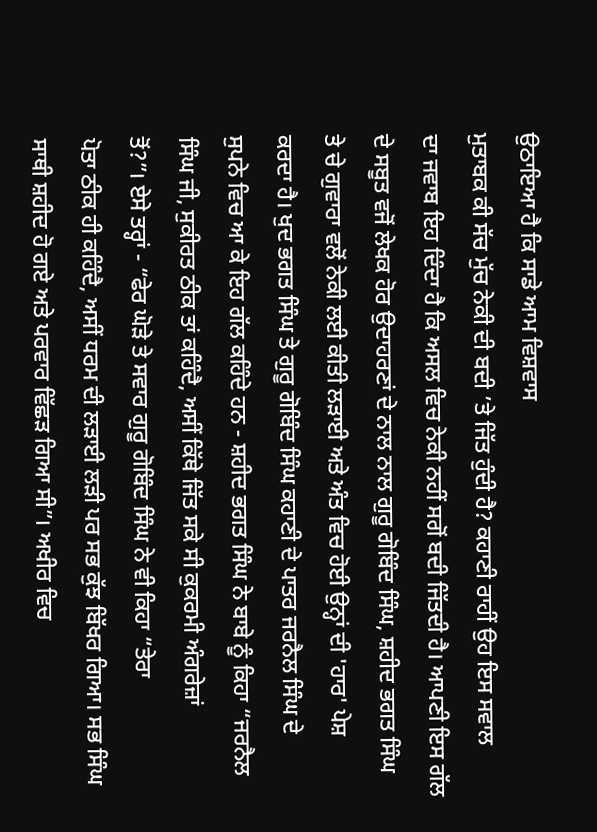ਉਠਾਇਆ ਹੈ ਕਿ ਸਾਡੇ ਆਮ ਵਿਸ਼ਵਾਸ
ਮੁਤਾਬਕ ਕੀ ਸੱਚ ਮੁੱਚ ਨੇਕੀ ਦੀ ਬਦੀ ’ਤੇ ਜਿੱਤ ਹੁੰਦੀ ਹੈ? ਕਹਾਣੀ ਰਾਹੀਂ ਉਹ ਇਸ ਸਵਾਲ
ਦਾ ਜਵਾਬ ਇਹ ਦਿੰਦਾ ਹੈ ਕਿ ਅਸਲ ਵਿਚ ਨੇਕੀ ਨਹੀਂ ਸਗੋਂ ਬਦੀ ਜਿੱਤਦੀ ਹੈ। ਆਪਣੀ ਇਸ ਗੱਲ
ਦੇ ਸਬੂਤ ਵਜੋਂ ਲੇਖਕ ਹੋਰ ਉਦਾਹਰਣਾਂ ਦੇ ਨਾਲ ਨਾਲ ਗੁਰੂ ਗੋਬਿੰਦ ਸਿੰਘ, ਸ਼ਹੀਦ ਭਗਤ ਸਿੰਘ
ਤੇ ਚੇ ਗੁਵਾਰਾ ਵਲੋਂ ਨੇਕੀ ਲਈ ਕੀਤੀ ਲੜਾਈ ਅਤੇ ਅੰਤ ਵਿਚ ਹੋਈ ਉਨ੍ਹਾਂ ਦੀ 'ਹਾਰ' ਪੇਸ਼
ਕਰਦਾ ਹੈ। ਖੁਦ ਭਗਤ ਸਿੰਘ ਤੇ ਗੁਰੂ ਗੋਬਿੰਦ ਸਿੰਘ ਕਹਾਣੀ ਦੇ ਪਾਤਰ ਜਰਨੈਲ ਸਿੰਘ ਦੇ
ਸੁਪਨੇ ਵਿਚ ਆ ਕੇ ਇਹ ਗੱਲ ਕਹਿੰਦੇ ਹਨ - ਸ਼ਹੀਦ ਭਗਤ ਸਿੰਘ ਨੇ ਬਾਬੇ ਨੂੰ ਕਿਹਾ “ਜਰਨੈਲ
ਸਿੰਘ ਜੀ, ਸੁਕੀਰਤ ਠੀਕ ਤਾਂ ਕਹਿੰਦੈ, ਅਸੀਂ ਕਿੱਥੇ ਜਿੱਤ ਸਕੇ ਸੀ ਕੁਕਰਮੀ ਅੰਗਰੇਜ਼ਾਂ
ਤੋਂ?”। ਏਸੇ ਤਰ੍ਹਾਂ - “ਫੇਰ ਘੋੜੇ ਤੇ ਸਵਾਰ ਗੁਰੂ ਗੋਬਿੰਦ ਸਿੰਘ ਨੇ ਵੀ ਕਿਹਾ “ਤੇਰਾ
ਪੋਤਾ ਠੀਕ ਹੀ ਕਹਿੰਦੈ, ਅਸੀਂ ਧਰਮ ਦੀ ਲੜਾਈ ਲੜੀ ਪਰ ਸਭ ਕੁੱਝ ਬਿੱਖਰ ਗਿਆ। ਸਭ ਸਿੰਘ
ਸਾਥੀ ਸ਼ਹੀਦ ਹੋ ਗਏ ਅਤੇ ਪਰਵਾਰ ਵਿੱਛੜ ਗਿਆ ਸੀ”। ਅਖੀਰ ਵਿਚ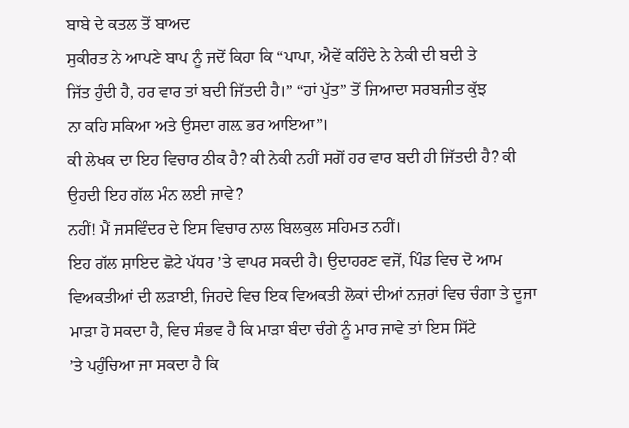ਬਾਬੇ ਦੇ ਕਤਲ ਤੋਂ ਬਾਅਦ
ਸੁਕੀਰਤ ਨੇ ਆਪਣੇ ਬਾਪ ਨੂੰ ਜਦੋਂ ਕਿਹਾ ਕਿ “ਪਾਪਾ, ਐਵੇਂ ਕਹਿੰਦੇ ਨੇ ਨੇਕੀ ਦੀ ਬਦੀ ਤੇ
ਜਿੱਤ ਹੁੰਦੀ ਹੈ, ਹਰ ਵਾਰ ਤਾਂ ਬਦੀ ਜਿੱਤਦੀ ਹੈ।” “ਹਾਂ ਪੁੱਤ” ਤੋਂ ਜਿਆਦਾ ਸਰਬਜੀਤ ਕੁੱਝ
ਨਾ ਕਹਿ ਸਕਿਆ ਅਤੇ ਉਸਦਾ ਗਲ਼ ਭਰ ਆਇਆ”।
ਕੀ ਲੇਖਕ ਦਾ ਇਹ ਵਿਚਾਰ ਠੀਕ ਹੈ? ਕੀ ਨੇਕੀ ਨਹੀਂ ਸਗੋਂ ਹਰ ਵਾਰ ਬਦੀ ਹੀ ਜਿੱਤਦੀ ਹੈ? ਕੀ
ਉਹਦੀ ਇਹ ਗੱਲ ਮੰਨ ਲਈ ਜਾਵੇ?
ਨਹੀਂ! ਮੈਂ ਜਸਵਿੰਦਰ ਦੇ ਇਸ ਵਿਚਾਰ ਨਾਲ ਬਿਲਕੁਲ ਸਹਿਮਤ ਨਹੀਂ।
ਇਹ ਗੱਲ ਸ਼ਾਇਦ ਛੋਟੇ ਪੱਧਰ ’ਤੇ ਵਾਪਰ ਸਕਦੀ ਹੈ। ਉਦਾਹਰਣ ਵਜੋਂ, ਪਿੰਡ ਵਿਚ ਦੋ ਆਮ
ਵਿਅਕਤੀਆਂ ਦੀ ਲੜਾਈ, ਜਿਹਦੇ ਵਿਚ ਇਕ ਵਿਅਕਤੀ ਲੋਕਾਂ ਦੀਆਂ ਨਜ਼ਰਾਂ ਵਿਚ ਚੰਗਾ ਤੇ ਦੂਜਾ
ਮਾੜਾ ਹੋ ਸਕਦਾ ਹੈ, ਵਿਚ ਸੰਭਵ ਹੈ ਕਿ ਮਾੜਾ ਬੰਦਾ ਚੰਗੇ ਨੂੰ ਮਾਰ ਜਾਵੇ ਤਾਂ ਇਸ ਸਿੱਟੇ
’ਤੇ ਪਹੁੰਚਿਆ ਜਾ ਸਕਦਾ ਹੈ ਕਿ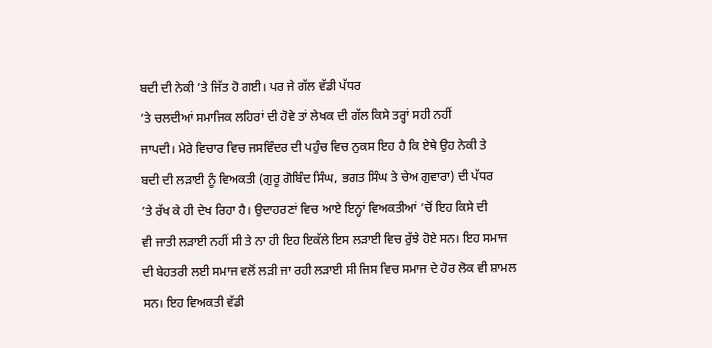ਬਦੀ ਦੀ ਨੇਕੀ ’ਤੇ ਜਿੱਤ ਹੋ ਗਈ। ਪਰ ਜੇ ਗੱਲ ਵੱਡੀ ਪੱਧਰ
’ਤੇ ਚਲਦੀਆਂ ਸਮਾਜਿਕ ਲਹਿਰਾਂ ਦੀ ਹੋਵੇ ਤਾਂ ਲੇਖਕ ਦੀ ਗੱਲ ਕਿਸੇ ਤਰ੍ਹਾਂ ਸਹੀ ਨਹੀਂ
ਜਾਪਦੀ। ਮੇਰੇ ਵਿਚਾਰ ਵਿਚ ਜਸਵਿੰਦਰ ਦੀ ਪਹੁੰਚ ਵਿਚ ਨੁਕਸ ਇਹ ਹੈ ਕਿ ਏਥੇ ਉਹ ਨੇਕੀ ਤੇ
ਬਦੀ ਦੀ ਲੜਾਈ ਨੂੰ ਵਿਅਕਤੀ (ਗੁਰੂ ਗੋਬਿੰਦ ਸਿੰਘ, ਭਗਤ ਸਿੰਘ ਤੇ ਚੇਅ ਗੁਵਾਰਾ) ਦੀ ਪੱਧਰ
’ਤੇ ਰੱਖ ਕੇ ਹੀ ਦੇਖ ਰਿਹਾ ਹੈ। ਉਦਾਹਰਣਾਂ ਵਿਚ ਆਏ ਇਨ੍ਹਾਂ ਵਿਅਕਤੀਆਂ ’ਚੋਂ ਇਹ ਕਿਸੇ ਦੀ
ਵੀ ਜਾਤੀ ਲੜਾਈ ਨਹੀਂ ਸੀ ਤੇ ਨਾ ਹੀ ਇਹ ਇਕੱਲੇ ਇਸ ਲੜਾਈ ਵਿਚ ਰੁੱਝੇ ਹੋਏ ਸਨ। ਇਹ ਸਮਾਜ
ਦੀ ਬੇਹਤਰੀ ਲਈ ਸਮਾਜ ਵਲੋਂ ਲੜੀ ਜਾ ਰਹੀ ਲੜਾਈ ਸੀ ਜਿਸ ਵਿਚ ਸਮਾਜ ਦੇ ਹੋਰ ਲੋਕ ਵੀ ਸ਼ਾਮਲ
ਸਨ। ਇਹ ਵਿਅਕਤੀ ਵੱਡੀ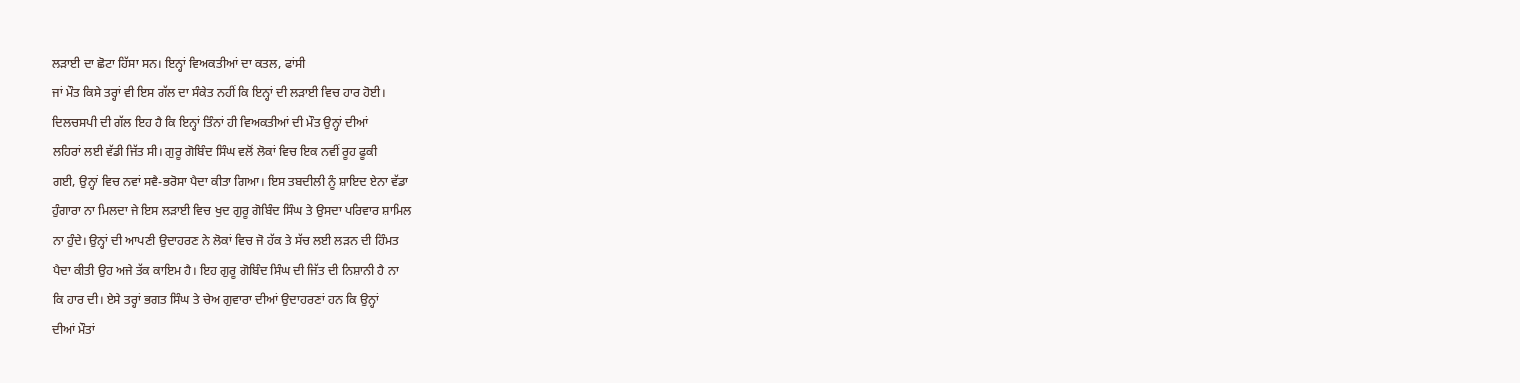ਲੜਾਈ ਦਾ ਛੋਟਾ ਹਿੱਸਾ ਸਨ। ਇਨ੍ਹਾਂ ਵਿਅਕਤੀਆਂ ਦਾ ਕਤਲ, ਫਾਂਸੀ
ਜਾਂ ਮੌਤ ਕਿਸੇ ਤਰ੍ਹਾਂ ਵੀ ਇਸ ਗੱਲ ਦਾ ਸੰਕੇਤ ਨਹੀਂ ਕਿ ਇਨ੍ਹਾਂ ਦੀ ਲੜਾਈ ਵਿਚ ਹਾਰ ਹੋਈ।
ਦਿਲਚਸਪੀ ਦੀ ਗੱਲ ਇਹ ਹੈ ਕਿ ਇਨ੍ਹਾਂ ਤਿੰਨਾਂ ਹੀ ਵਿਅਕਤੀਆਂ ਦੀ ਮੌਤ ਉਨ੍ਹਾਂ ਦੀਆਂ
ਲਹਿਰਾਂ ਲਈ ਵੱਡੀ ਜਿੱਤ ਸੀ। ਗੁਰੂ ਗੋਬਿੰਦ ਸਿੰਘ ਵਲੋਂ ਲੋਕਾਂ ਵਿਚ ਇਕ ਨਵੀਂ ਰੂਹ ਫੂਕੀ
ਗਈ, ਉਨ੍ਹਾਂ ਵਿਚ ਨਵਾਂ ਸਵੈ-ਭਰੋਸਾ ਪੈਦਾ ਕੀਤਾ ਗਿਆ। ਇਸ ਤਬਦੀਲੀ ਨੂੰ ਸ਼ਾਇਦ ਏਨਾ ਵੱਡਾ
ਹੁੰਗਾਰਾ ਨਾ ਮਿਲਦਾ ਜੇ ਇਸ ਲੜਾਈ ਵਿਚ ਖੁਦ ਗੁਰੂ ਗੋਬਿੰਦ ਸਿੰਘ ਤੇ ਉਸਦਾ ਪਰਿਵਾਰ ਸ਼ਾਮਿਲ
ਨਾ ਹੁੰਦੇ। ਉਨ੍ਹਾਂ ਦੀ ਆਪਣੀ ਉਦਾਹਰਣ ਨੇ ਲੋਕਾਂ ਵਿਚ ਜੋ ਹੱਕ ਤੇ ਸੱਚ ਲਈ ਲੜਨ ਦੀ ਹਿੰਮਤ
ਪੈਦਾ ਕੀਤੀ ਉਹ ਅਜੇ ਤੱਕ ਕਾਇਮ ਹੈ। ਇਹ ਗੁਰੂ ਗੋਬਿੰਦ ਸਿੰਘ ਦੀ ਜਿੱਤ ਦੀ ਨਿਸ਼ਾਨੀ ਹੈ ਨਾ
ਕਿ ਹਾਰ ਦੀ। ਏਸੇ ਤਰ੍ਹਾਂ ਭਗਤ ਸਿੰਘ ਤੇ ਚੇਅ ਗੁਵਾਰਾ ਦੀਆਂ ਉਦਾਹਰਣਾਂ ਹਨ ਕਿ ਉਨ੍ਹਾਂ
ਦੀਆਂ ਮੌਤਾਂ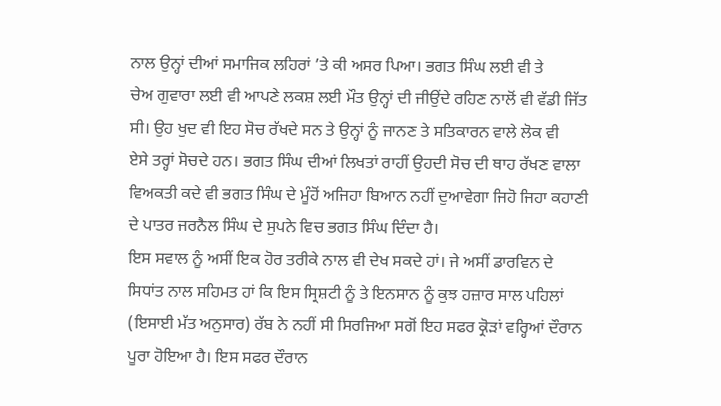ਨਾਲ ਉਨ੍ਹਾਂ ਦੀਆਂ ਸਮਾਜਿਕ ਲਹਿਰਾਂ ’ਤੇ ਕੀ ਅਸਰ ਪਿਆ। ਭਗਤ ਸਿੰਘ ਲਈ ਵੀ ਤੇ
ਚੇਅ ਗੁਵਾਰਾ ਲਈ ਵੀ ਆਪਣੇ ਲਕਸ਼ ਲਈ ਮੌਤ ਉਨ੍ਹਾਂ ਦੀ ਜੀਉਂਦੇ ਰਹਿਣ ਨਾਲੋਂ ਵੀ ਵੱਡੀ ਜਿੱਤ
ਸੀ। ਉਹ ਖੁਦ ਵੀ ਇਹ ਸੋਚ ਰੱਖਦੇ ਸਨ ਤੇ ਉਨ੍ਹਾਂ ਨੂੰ ਜਾਨਣ ਤੇ ਸਤਿਕਾਰਨ ਵਾਲੇ ਲੋਕ ਵੀ
ਏਸੇ ਤਰ੍ਹਾਂ ਸੋਚਦੇ ਹਨ। ਭਗਤ ਸਿੰਘ ਦੀਆਂ ਲਿਖਤਾਂ ਰਾਹੀਂ ਉਹਦੀ ਸੋਚ ਦੀ ਥਾਹ ਰੱਖਣ ਵਾਲਾ
ਵਿਅਕਤੀ ਕਦੇ ਵੀ ਭਗਤ ਸਿੰਘ ਦੇ ਮੂੰਹੋਂ ਅਜਿਹਾ ਬਿਆਨ ਨਹੀਂ ਦੁਆਵੇਗਾ ਜਿਹੋ ਜਿਹਾ ਕਹਾਣੀ
ਦੇ ਪਾਤਰ ਜਰਨੈਲ ਸਿੰਘ ਦੇ ਸੁਪਨੇ ਵਿਚ ਭਗਤ ਸਿੰਘ ਦਿੰਦਾ ਹੈ।
ਇਸ ਸਵਾਲ ਨੂੰ ਅਸੀਂ ਇਕ ਹੋਰ ਤਰੀਕੇ ਨਾਲ ਵੀ ਦੇਖ ਸਕਦੇ ਹਾਂ। ਜੇ ਅਸੀਂ ਡਾਰਵਿਨ ਦੇ
ਸਿਧਾਂਤ ਨਾਲ ਸਹਿਮਤ ਹਾਂ ਕਿ ਇਸ ਸ੍ਰਿਸ਼ਟੀ ਨੂੰ ਤੇ ਇਨਸਾਨ ਨੂੰ ਕੁਝ ਹਜ਼ਾਰ ਸਾਲ ਪਹਿਲਾਂ
(ਇਸਾਈ ਮੱਤ ਅਨੁਸਾਰ) ਰੱਬ ਨੇ ਨਹੀਂ ਸੀ ਸਿਰਜਿਆ ਸਗੋਂ ਇਹ ਸਫਰ ਕ੍ਰੋੜਾਂ ਵਰ੍ਹਿਆਂ ਦੌਰਾਨ
ਪੂਰਾ ਹੋਇਆ ਹੈ। ਇਸ ਸਫਰ ਦੌਰਾਨ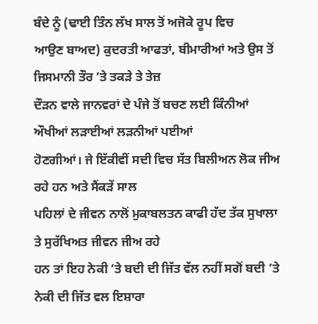ਬੰਦੇ ਨੂੰ (ਢਾਈ ਤਿੰਨ ਲੱਖ ਸਾਲ ਤੋਂ ਅਜੋਕੇ ਰੂਪ ਵਿਚ
ਆਉਣ ਬਾਅਦ) ਕੁਦਰਤੀ ਆਫਤਾਂ, ਬੀਮਾਰੀਆਂ ਅਤੇ ਉਸ ਤੋਂ ਜਿਸਮਾਨੀ ਤੌਰ ’ਤੇ ਤਕੜੇ ਤੇ ਤੇਜ਼
ਦੌੜਨ ਵਾਲੇ ਜਾਨਵਰਾਂ ਦੇ ਪੰਜੇ ਤੋਂ ਬਚਣ ਲਈ ਕਿੰਨੀਆਂ ਔਖੀਆਂ ਲੜਾਈਆਂ ਲੜਨੀਆਂ ਪਈਆਂ
ਹੋਣਗੀਆਂ। ਜੇ ਇੱਕੀਵੀਂ ਸਦੀ ਵਿਚ ਸੱਤ ਬਿਲੀਅਨ ਲੋਕ ਜੀਅ ਰਹੇ ਹਨ ਅਤੇ ਸੈਂਕੜੇਂ ਸਾਲ
ਪਹਿਲਾਂ ਦੇ ਜੀਵਨ ਨਾਲੋਂ ਮੁਕਾਬਲਤਨ ਕਾਫੀ ਹੱਦ ਤੱਕ ਸੁਖਾਲਾ ਤੇ ਸੁਰੱਖਿਅਤ ਜੀਵਨ ਜੀਅ ਰਹੇ
ਹਨ ਤਾਂ ਇਹ ਨੇਕੀ ’ਤੇ ਬਦੀ ਦੀ ਜਿੱਤ ਵੱਲ ਨਹੀਂ ਸਗੋਂ ਬਦੀ ’ਤੇ ਨੇਕੀ ਦੀ ਜਿੱਤ ਵਲ ਇਸ਼ਾਰਾ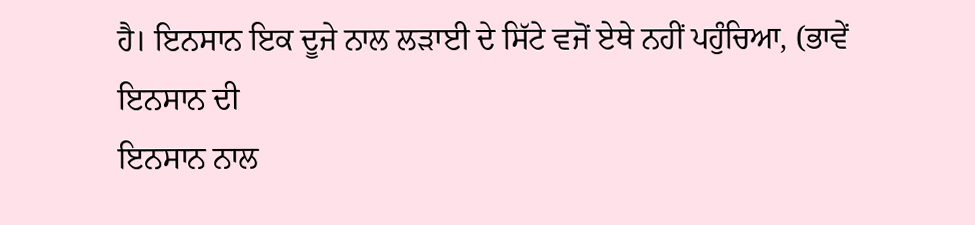ਹੈ। ਇਨਸਾਨ ਇਕ ਦੂਜੇ ਨਾਲ ਲੜਾਈ ਦੇ ਸਿੱਟੇ ਵਜੋਂ ਏਥੇ ਨਹੀਂ ਪਹੁੰਚਿਆ, (ਭਾਵੇਂ ਇਨਸਾਨ ਦੀ
ਇਨਸਾਨ ਨਾਲ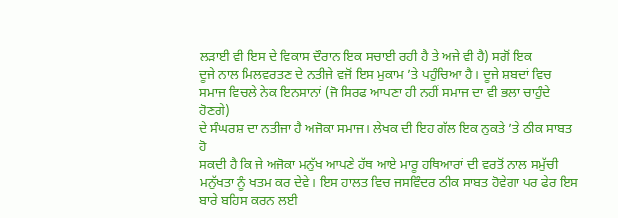ਲੜਾਈ ਵੀ ਇਸ ਦੇ ਵਿਕਾਸ ਦੌਰਾਨ ਇਕ ਸਚਾਈ ਰਹੀ ਹੈ ਤੇ ਅਜੇ ਵੀ ਹੈ) ਸਗੋਂ ਇਕ
ਦੂਜੇ ਨਾਲ ਮਿਲਵਰਤਣ ਦੇ ਨਤੀਜੇ ਵਜੋਂ ਇਸ ਮੁਕਾਮ ’ਤੇ ਪਹੁੰਚਿਆ ਹੈ। ਦੂਜੇ ਸ਼ਬਦਾਂ ਵਿਚ
ਸਮਾਜ ਵਿਚਲੇ ਨੇਕ ਇਨਸਾਨਾਂ (ਜੋ ਸਿਰਫ ਆਪਣਾ ਹੀ ਨਹੀਂ ਸਮਾਜ ਦਾ ਵੀ ਭਲਾ ਚਾਹੁੰਦੇ ਹੋਣਗੇ)
ਦੇ ਸੰਘਰਸ਼ ਦਾ ਨਤੀਜਾ ਹੈ ਅਜੋਕਾ ਸਮਾਜ। ਲੇਖਕ ਦੀ ਇਹ ਗੱਲ ਇਕ ਨੁਕਤੇ ’ਤੇ ਠੀਕ ਸਾਬਤ ਹੋ
ਸਕਦੀ ਹੈ ਕਿ ਜੇ ਅਜੋਕਾ ਮਨੁੱਖ ਆਪਣੇ ਹੱਥ ਆਏ ਮਾਰੂ ਹਥਿਆਰਾਂ ਦੀ ਵਰਤੋਂ ਨਾਲ ਸਮੁੱਚੀ
ਮਨੁੱਖਤਾ ਨੂੰ ਖਤਮ ਕਰ ਦੇਵੇ। ਇਸ ਹਾਲਤ ਵਿਚ ਜਸਵਿੰਦਰ ਠੀਕ ਸਾਬਤ ਹੋਵੇਗਾ ਪਰ ਫੇਰ ਇਸ
ਬਾਰੇ ਬਹਿਸ ਕਰਨ ਲਈ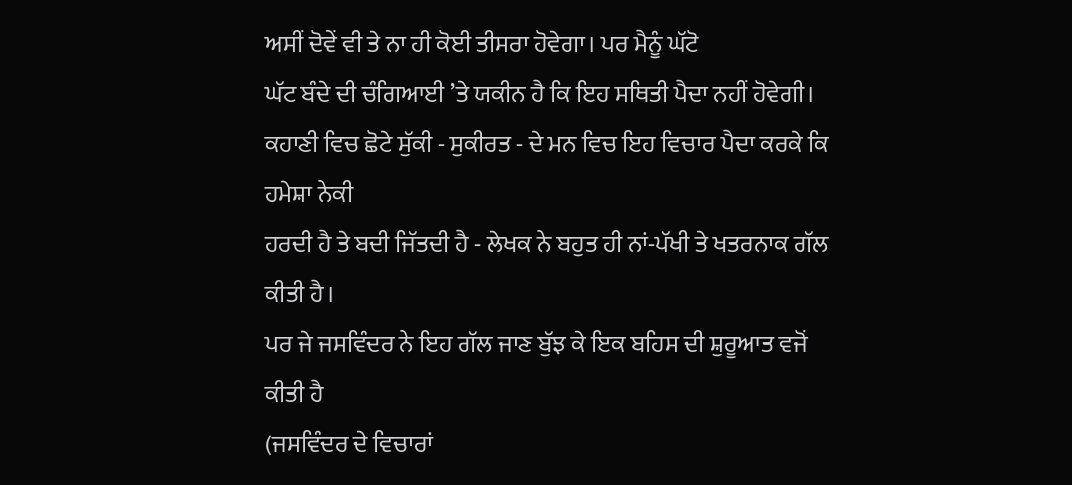ਅਸੀਂ ਦੋਵੇਂ ਵੀ ਤੇ ਨਾ ਹੀ ਕੋਈ ਤੀਸਰਾ ਹੋਵੇਗਾ। ਪਰ ਮੈਨੂੰ ਘੱਟੋ
ਘੱਟ ਬੰਦੇ ਦੀ ਚੰਗਿਆਈ ’ਤੇ ਯਕੀਨ ਹੈ ਕਿ ਇਹ ਸਥਿਤੀ ਪੈਦਾ ਨਹੀਂ ਹੋਵੇਗੀ।
ਕਹਾਣੀ ਵਿਚ ਛੋਟੇ ਸੁੱਕੀ - ਸੁਕੀਰਤ - ਦੇ ਮਨ ਵਿਚ ਇਹ ਵਿਚਾਰ ਪੈਦਾ ਕਰਕੇ ਕਿ ਹਮੇਸ਼ਾ ਨੇਕੀ
ਹਰਦੀ ਹੈ ਤੇ ਬਦੀ ਜਿੱਤਦੀ ਹੈ - ਲੇਖਕ ਨੇ ਬਹੁਤ ਹੀ ਨਾਂ-ਪੱਖੀ ਤੇ ਖਤਰਨਾਕ ਗੱਲ ਕੀਤੀ ਹੈ।
ਪਰ ਜੇ ਜਸਵਿੰਦਰ ਨੇ ਇਹ ਗੱਲ ਜਾਣ ਬੁੱਝ ਕੇ ਇਕ ਬਹਿਸ ਦੀ ਸ਼ੁਰੂਆਤ ਵਜੋਂ ਕੀਤੀ ਹੈ
(ਜਸਵਿੰਦਰ ਦੇ ਵਿਚਾਰਾਂ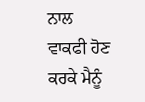ਨਾਲ ਵਾਕਫੀ ਹੋਣ ਕਰਕੇ ਮੈਨੂੰ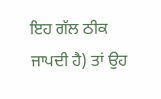ਇਹ ਗੱਲ ਠੀਕ ਜਾਪਦੀ ਹੈ) ਤਾਂ ਉਹ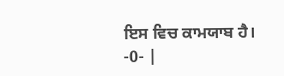ਇਸ ਵਿਚ ਕਾਮਯਾਬ ਹੈ।
-0- |